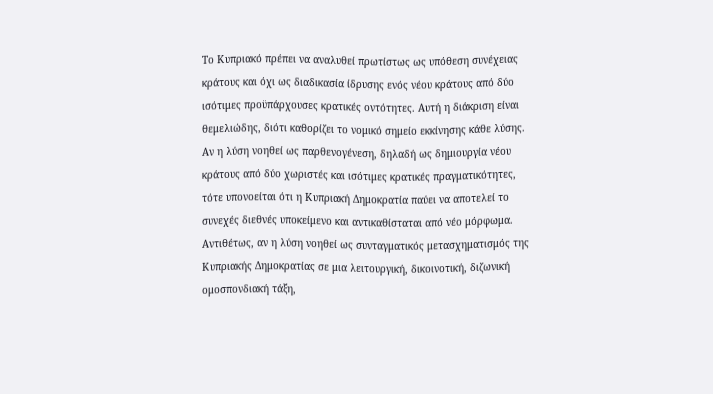Το Κυπριακό πρέπει να αναλυθεί πρωτίστως ως υπόθεση συνέχειας κράτους και όχι ως διαδικασία ίδρυσης ενός νέου κράτους από δύο ισότιμες προϋπάρχουσες κρατικές οντότητες. Αυτή η διάκριση είναι θεμελιώδης, διότι καθορίζει το νομικό σημείο εκκίνησης κάθε λύσης. Αν η λύση νοηθεί ως παρθενογένεση, δηλαδή ως δημιουργία νέου κράτους από δύο χωριστές και ισότιμες κρατικές πραγματικότητες, τότε υπονοείται ότι η Κυπριακή Δημοκρατία παύει να αποτελεί το συνεχές διεθνές υποκείμενο και αντικαθίσταται από νέο μόρφωμα. Αντιθέτως, αν η λύση νοηθεί ως συνταγματικός μετασχηματισμός της Κυπριακής Δημοκρατίας σε μια λειτουργική, δικοινοτική, διζωνική ομοσπονδιακή τάξη,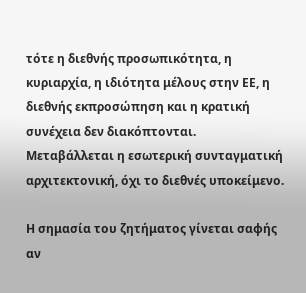τότε η διεθνής προσωπικότητα, η κυριαρχία, η ιδιότητα μέλους στην ΕΕ, η διεθνής εκπροσώπηση και η κρατική συνέχεια δεν διακόπτονται. Μεταβάλλεται η εσωτερική συνταγματική αρχιτεκτονική, όχι το διεθνές υποκείμενο.

Η σημασία του ζητήματος γίνεται σαφής αν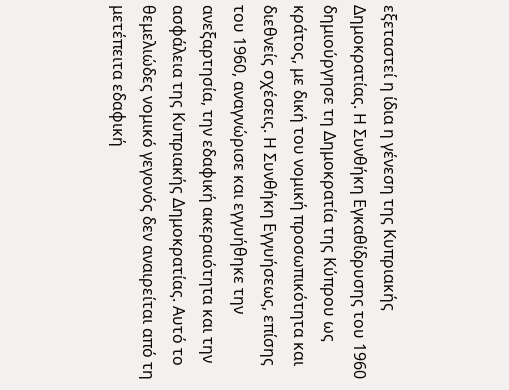εξεταστεί η ίδια η γένεση της Κυπριακής Δημοκρατίας. Η Συνθήκη Εγκαθίδρυσης του 1960 δημιούργησε τη Δημοκρατία της Κύπρου ως κράτος, με δική του νομική προσωπικότητα και διεθνείς σχέσεις. Η Συνθήκη Εγγυήσεως, επίσης του 1960, αναγνώρισε και εγγυήθηκε την ανεξαρτησία, την εδαφική ακεραιότητα και την ασφάλεια της Κυπριακής Δημοκρατίας. Αυτό το θεμελιώδες νομικό γεγονός δεν αναιρείται από τη μετέπειτα εδαφική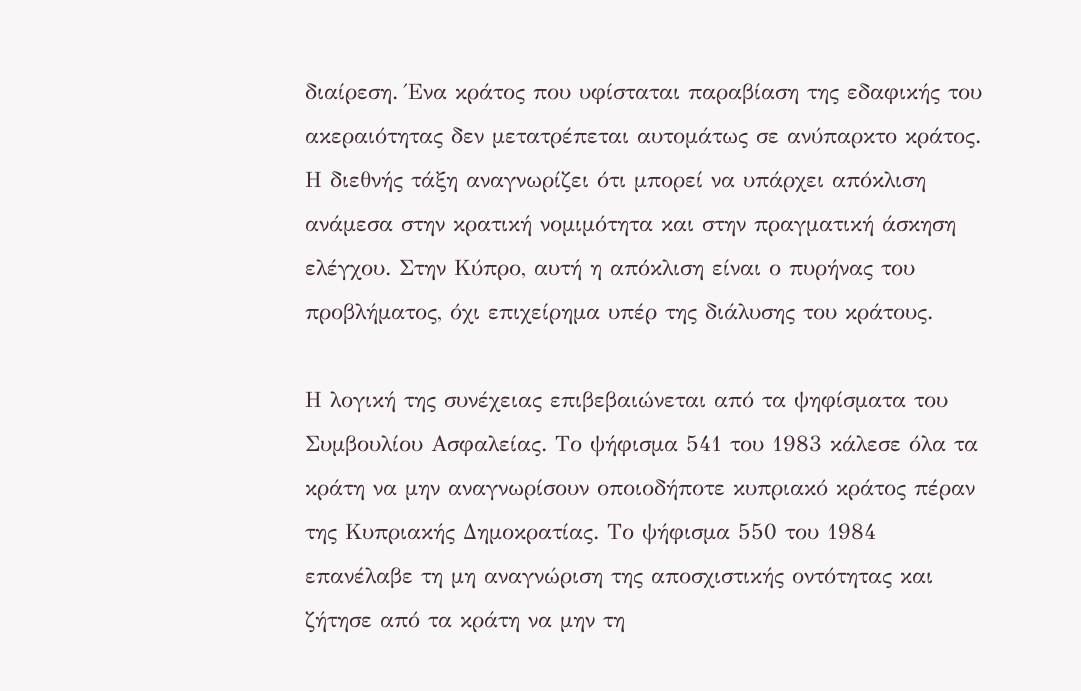διαίρεση. Ένα κράτος που υφίσταται παραβίαση της εδαφικής του ακεραιότητας δεν μετατρέπεται αυτομάτως σε ανύπαρκτο κράτος. Η διεθνής τάξη αναγνωρίζει ότι μπορεί να υπάρχει απόκλιση ανάμεσα στην κρατική νομιμότητα και στην πραγματική άσκηση ελέγχου. Στην Κύπρο, αυτή η απόκλιση είναι ο πυρήνας του προβλήματος, όχι επιχείρημα υπέρ της διάλυσης του κράτους.

Η λογική της συνέχειας επιβεβαιώνεται από τα ψηφίσματα του Συμβουλίου Ασφαλείας. Το ψήφισμα 541 του 1983 κάλεσε όλα τα κράτη να μην αναγνωρίσουν οποιοδήποτε κυπριακό κράτος πέραν της Κυπριακής Δημοκρατίας. Το ψήφισμα 550 του 1984 επανέλαβε τη μη αναγνώριση της αποσχιστικής οντότητας και ζήτησε από τα κράτη να μην τη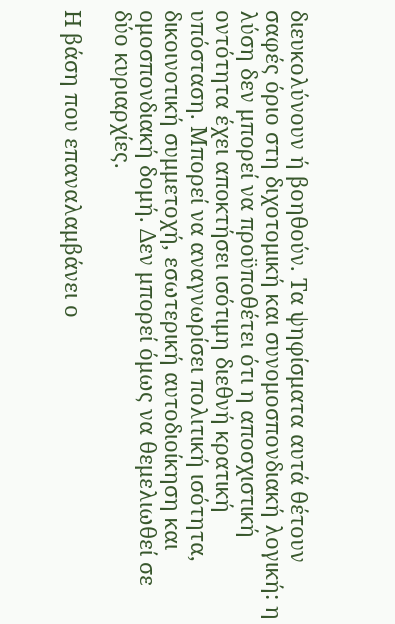διευκολύνουν ή βοηθούν. Τα ψηφίσματα αυτά θέτουν σαφές όριο στη διχοτομική και συνομοσπονδιακή λογική: η λύση δεν μπορεί να προϋποθέτει ότι η αποσχιστική οντότητα έχει αποκτήσει ισότιμη διεθνή κρατική υπόσταση. Μπορεί να αναγνωρίσει πολιτική ισότητα, δικοινοτική συμμετοχή, εσωτερική αυτοδιοίκηση και ομοσπονδιακή δομή. Δεν μπορεί όμως να θεμελιωθεί σε δύο κυριαρχίες.

Η βάση που επαναλαμβάνει ο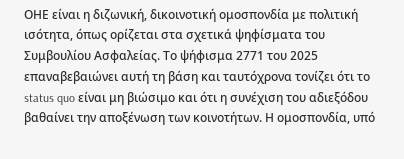ΟΗΕ είναι η διζωνική, δικοινοτική ομοσπονδία με πολιτική ισότητα, όπως ορίζεται στα σχετικά ψηφίσματα του Συμβουλίου Ασφαλείας. Το ψήφισμα 2771 του 2025 επαναβεβαιώνει αυτή τη βάση και ταυτόχρονα τονίζει ότι το status quo είναι μη βιώσιμο και ότι η συνέχιση του αδιεξόδου βαθαίνει την αποξένωση των κοινοτήτων. Η ομοσπονδία, υπό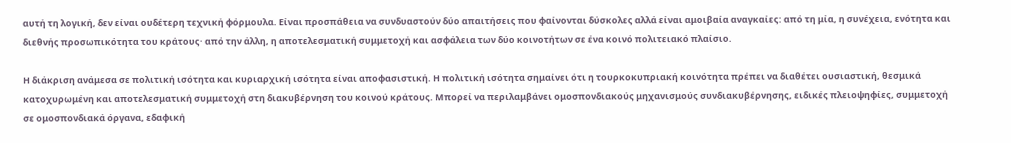αυτή τη λογική, δεν είναι ουδέτερη τεχνική φόρμουλα. Είναι προσπάθεια να συνδυαστούν δύο απαιτήσεις που φαίνονται δύσκολες αλλά είναι αμοιβαία αναγκαίες: από τη μία, η συνέχεια, ενότητα και διεθνής προσωπικότητα του κράτους· από την άλλη, η αποτελεσματική συμμετοχή και ασφάλεια των δύο κοινοτήτων σε ένα κοινό πολιτειακό πλαίσιο.

Η διάκριση ανάμεσα σε πολιτική ισότητα και κυριαρχική ισότητα είναι αποφασιστική. Η πολιτική ισότητα σημαίνει ότι η τουρκοκυπριακή κοινότητα πρέπει να διαθέτει ουσιαστική, θεσμικά κατοχυρωμένη και αποτελεσματική συμμετοχή στη διακυβέρνηση του κοινού κράτους. Μπορεί να περιλαμβάνει ομοσπονδιακούς μηχανισμούς συνδιακυβέρνησης, ειδικές πλειοψηφίες, συμμετοχή σε ομοσπονδιακά όργανα, εδαφική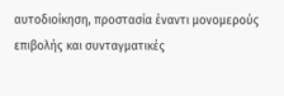αυτοδιοίκηση, προστασία έναντι μονομερούς επιβολής και συνταγματικές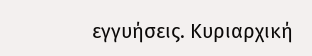εγγυήσεις. Κυριαρχική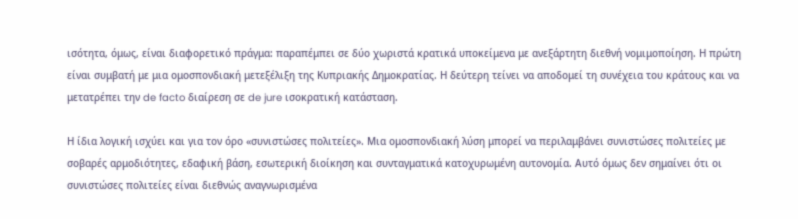ισότητα, όμως, είναι διαφορετικό πράγμα: παραπέμπει σε δύο χωριστά κρατικά υποκείμενα με ανεξάρτητη διεθνή νομιμοποίηση. Η πρώτη είναι συμβατή με μια ομοσπονδιακή μετεξέλιξη της Κυπριακής Δημοκρατίας. Η δεύτερη τείνει να αποδομεί τη συνέχεια του κράτους και να μετατρέπει την de facto διαίρεση σε de jure ισοκρατική κατάσταση.

Η ίδια λογική ισχύει και για τον όρο «συνιστώσες πολιτείες». Μια ομοσπονδιακή λύση μπορεί να περιλαμβάνει συνιστώσες πολιτείες με σοβαρές αρμοδιότητες, εδαφική βάση, εσωτερική διοίκηση και συνταγματικά κατοχυρωμένη αυτονομία. Αυτό όμως δεν σημαίνει ότι οι συνιστώσες πολιτείες είναι διεθνώς αναγνωρισμένα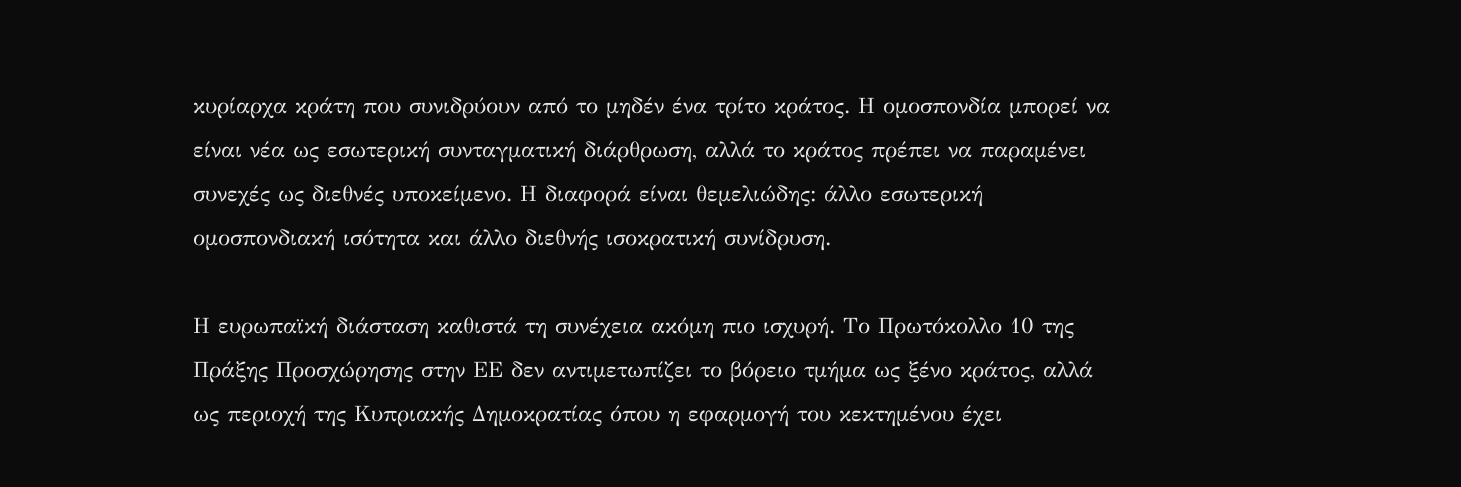κυρίαρχα κράτη που συνιδρύουν από το μηδέν ένα τρίτο κράτος. Η ομοσπονδία μπορεί να είναι νέα ως εσωτερική συνταγματική διάρθρωση, αλλά το κράτος πρέπει να παραμένει συνεχές ως διεθνές υποκείμενο. Η διαφορά είναι θεμελιώδης: άλλο εσωτερική ομοσπονδιακή ισότητα και άλλο διεθνής ισοκρατική συνίδρυση.

Η ευρωπαϊκή διάσταση καθιστά τη συνέχεια ακόμη πιο ισχυρή. Το Πρωτόκολλο 10 της Πράξης Προσχώρησης στην ΕΕ δεν αντιμετωπίζει το βόρειο τμήμα ως ξένο κράτος, αλλά ως περιοχή της Κυπριακής Δημοκρατίας όπου η εφαρμογή του κεκτημένου έχει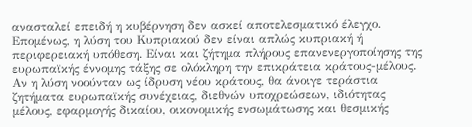ανασταλεί επειδή η κυβέρνηση δεν ασκεί αποτελεσματικό έλεγχο. Επομένως, η λύση του Κυπριακού δεν είναι απλώς κυπριακή ή περιφερειακή υπόθεση. Είναι και ζήτημα πλήρους επανενεργοποίησης της ευρωπαϊκής έννομης τάξης σε ολόκληρη την επικράτεια κράτους-μέλους. Αν η λύση νοούνταν ως ίδρυση νέου κράτους, θα άνοιγε τεράστια ζητήματα ευρωπαϊκής συνέχειας, διεθνών υποχρεώσεων, ιδιότητας μέλους, εφαρμογής δικαίου, οικονομικής ενσωμάτωσης και θεσμικής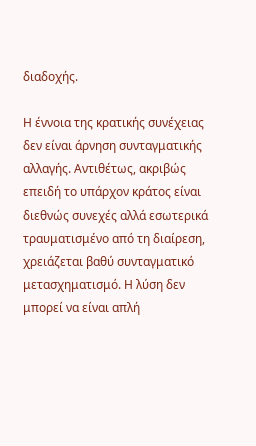διαδοχής.

Η έννοια της κρατικής συνέχειας δεν είναι άρνηση συνταγματικής αλλαγής. Αντιθέτως, ακριβώς επειδή το υπάρχον κράτος είναι διεθνώς συνεχές αλλά εσωτερικά τραυματισμένο από τη διαίρεση, χρειάζεται βαθύ συνταγματικό μετασχηματισμό. Η λύση δεν μπορεί να είναι απλή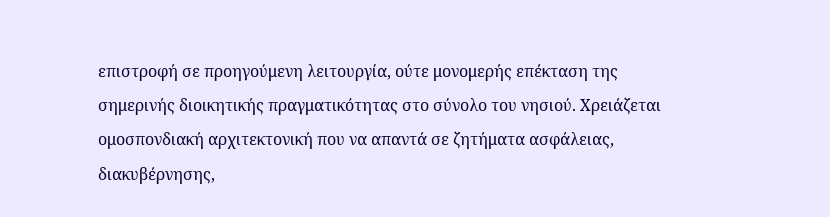επιστροφή σε προηγούμενη λειτουργία, ούτε μονομερής επέκταση της σημερινής διοικητικής πραγματικότητας στο σύνολο του νησιού. Χρειάζεται ομοσπονδιακή αρχιτεκτονική που να απαντά σε ζητήματα ασφάλειας, διακυβέρνησης,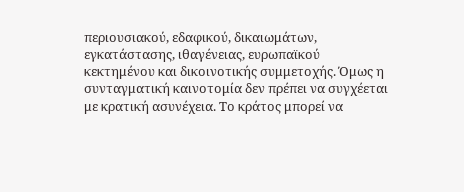περιουσιακού, εδαφικού, δικαιωμάτων, εγκατάστασης, ιθαγένειας, ευρωπαϊκού κεκτημένου και δικοινοτικής συμμετοχής. Όμως η συνταγματική καινοτομία δεν πρέπει να συγχέεται με κρατική ασυνέχεια. Το κράτος μπορεί να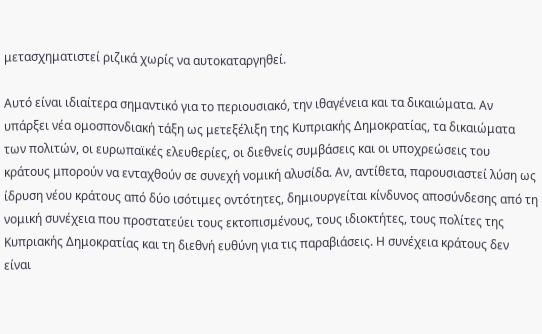μετασχηματιστεί ριζικά χωρίς να αυτοκαταργηθεί.

Αυτό είναι ιδιαίτερα σημαντικό για το περιουσιακό, την ιθαγένεια και τα δικαιώματα. Αν υπάρξει νέα ομοσπονδιακή τάξη ως μετεξέλιξη της Κυπριακής Δημοκρατίας, τα δικαιώματα των πολιτών, οι ευρωπαϊκές ελευθερίες, οι διεθνείς συμβάσεις και οι υποχρεώσεις του κράτους μπορούν να ενταχθούν σε συνεχή νομική αλυσίδα. Αν, αντίθετα, παρουσιαστεί λύση ως ίδρυση νέου κράτους από δύο ισότιμες οντότητες, δημιουργείται κίνδυνος αποσύνδεσης από τη νομική συνέχεια που προστατεύει τους εκτοπισμένους, τους ιδιοκτήτες, τους πολίτες της Κυπριακής Δημοκρατίας και τη διεθνή ευθύνη για τις παραβιάσεις. Η συνέχεια κράτους δεν είναι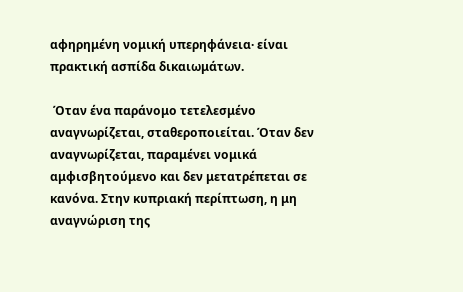αφηρημένη νομική υπερηφάνεια· είναι πρακτική ασπίδα δικαιωμάτων.

 Όταν ένα παράνομο τετελεσμένο αναγνωρίζεται, σταθεροποιείται. Όταν δεν αναγνωρίζεται, παραμένει νομικά αμφισβητούμενο και δεν μετατρέπεται σε κανόνα. Στην κυπριακή περίπτωση, η μη αναγνώριση της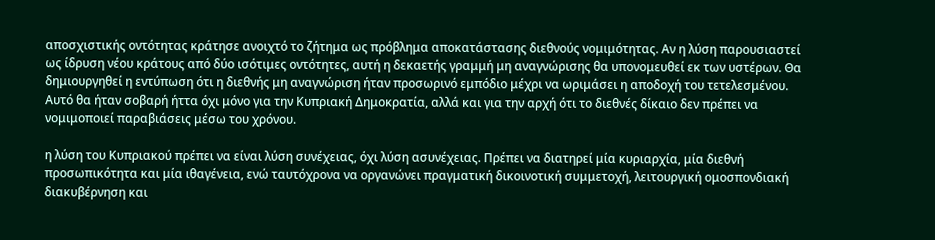αποσχιστικής οντότητας κράτησε ανοιχτό το ζήτημα ως πρόβλημα αποκατάστασης διεθνούς νομιμότητας. Αν η λύση παρουσιαστεί ως ίδρυση νέου κράτους από δύο ισότιμες οντότητες, αυτή η δεκαετής γραμμή μη αναγνώρισης θα υπονομευθεί εκ των υστέρων. Θα δημιουργηθεί η εντύπωση ότι η διεθνής μη αναγνώριση ήταν προσωρινό εμπόδιο μέχρι να ωριμάσει η αποδοχή του τετελεσμένου. Αυτό θα ήταν σοβαρή ήττα όχι μόνο για την Κυπριακή Δημοκρατία, αλλά και για την αρχή ότι το διεθνές δίκαιο δεν πρέπει να νομιμοποιεί παραβιάσεις μέσω του χρόνου.

η λύση του Κυπριακού πρέπει να είναι λύση συνέχειας, όχι λύση ασυνέχειας. Πρέπει να διατηρεί μία κυριαρχία, μία διεθνή προσωπικότητα και μία ιθαγένεια, ενώ ταυτόχρονα να οργανώνει πραγματική δικοινοτική συμμετοχή, λειτουργική ομοσπονδιακή διακυβέρνηση και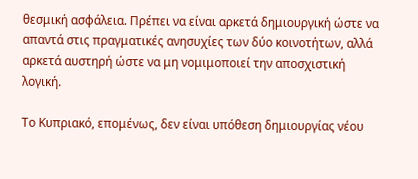θεσμική ασφάλεια. Πρέπει να είναι αρκετά δημιουργική ώστε να απαντά στις πραγματικές ανησυχίες των δύο κοινοτήτων, αλλά αρκετά αυστηρή ώστε να μη νομιμοποιεί την αποσχιστική λογική.

Το Κυπριακό, επομένως, δεν είναι υπόθεση δημιουργίας νέου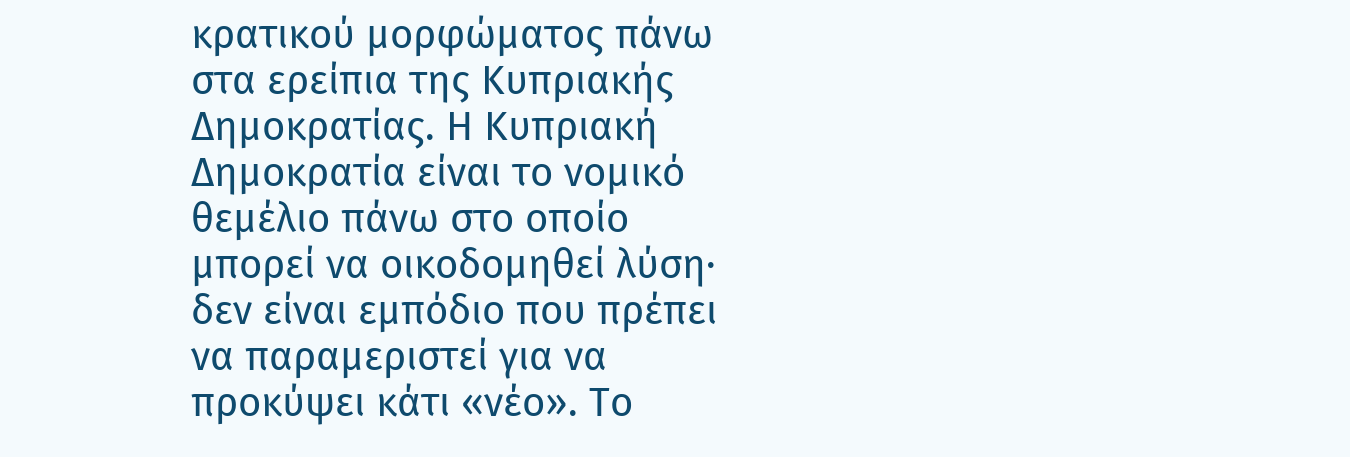κρατικού μορφώματος πάνω στα ερείπια της Κυπριακής Δημοκρατίας. Η Κυπριακή Δημοκρατία είναι το νομικό θεμέλιο πάνω στο οποίο μπορεί να οικοδομηθεί λύση· δεν είναι εμπόδιο που πρέπει να παραμεριστεί για να προκύψει κάτι «νέο». Το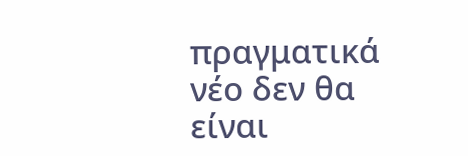πραγματικά νέο δεν θα είναι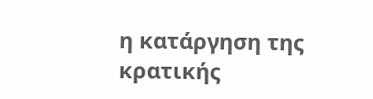η κατάργηση της κρατικής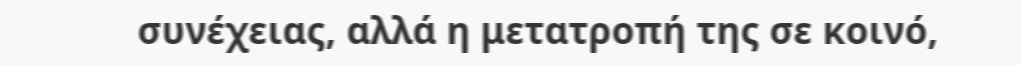συνέχειας, αλλά η μετατροπή της σε κοινό,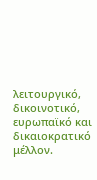λειτουργικό, δικοινοτικό, ευρωπαϊκό και δικαιοκρατικό μέλλον.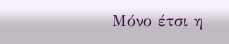Μόνο έτσι η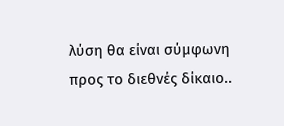λύση θα είναι σύμφωνη προς το διεθνές δίκαιο..